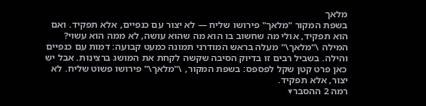מלאך
בשפת המקור "מלאך" פירושו שליח — לא יצור עם כנפיים, אלא תפקיד. ואם הוא תפקיד, אולי מה שחשוב בו הוא מה שהוא עושה, לא ממה הוא עשוי?
המילה \"מלאך\" מעלה בראש המודרני תמונה כמעט קבועה: דמות עם כנפיים והילה. בשביל רבים זו בדיוק הסיבה שקשה לקחת את המושג ברצינות. אבל יש כאן פרט קטן שקל לפספס: בשפת המקור, \"מלאך\" פירושו פשוט שליח. לא יצור, אלא תפקיד.
רמה 2 ההסבר▾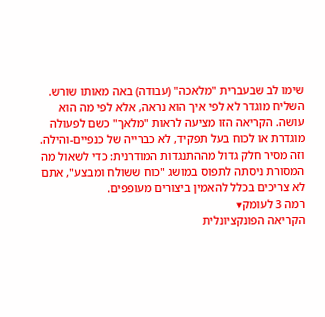שימו לב שבעברית "מלאכה" (עבודה) באה מאותו שורש. השליח מוגדר לא לפי איך הוא נראה, אלא לפי מה הוא עושה. הקריאה הזו מציעה לראות "מלאך" כשם לפעולה מוגדרת או לכוח בעל תפקיד, לא כברייה של כנפיים-והילה.
וזה מסיר חלק גדול מההתנגדות המודרנית: כדי לשאול מה המסורת ניסתה לתפוס במושג "כוח ששולח ומבצע", אתם לא צריכים בכלל להאמין ביצורים מעופפים.
רמה 3 לעומק▾
הקריאה הפונקציונלית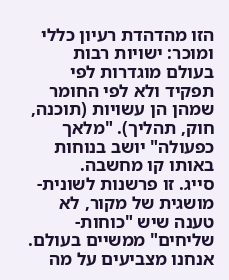הזו מהדהדת רעיון כללי ומוכר: ישויות רבות בעולם מוגדרות לפי תפקיד ולא לפי החומר שמהן הן עשויות (תוכנה, חוק, תהליך). "מלאך כפעולה" יושב בנוחות באותו קו מחשבה.
סייג. זו פרשנות לשונית-מושגית של מקור, לא טענה שיש "כוחות-שליחים" ממשיים בעולם. אנחנו מצביעים על מה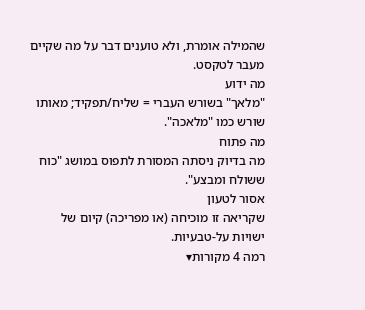שהמילה אומרת, ולא טוענים דבר על מה שקיים מעבר לטקסט.
מה ידוע
"מלאך" בשורש העברי = שליח/תפקיד; מאותו שורש כמו "מלאכה".
מה פתוח
מה בדיוק ניסתה המסורת לתפוס במושג "כוח ששולח ומבצע".
אסור לטעון
שקריאה זו מוכיחה (או מפריכה) קיום של ישויות על-טבעיות.
רמה 4 מקורות▾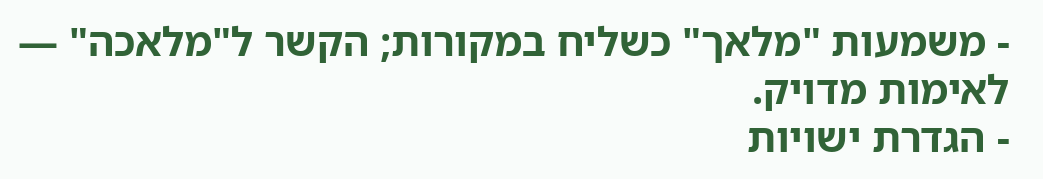- משמעות "מלאך" כשליח במקורות; הקשר ל"מלאכה" — לאימות מדויק.
- הגדרת ישויות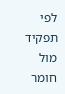לפי תפקיד מול חומר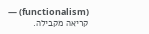(functionalism) — קריאה מקבילה.